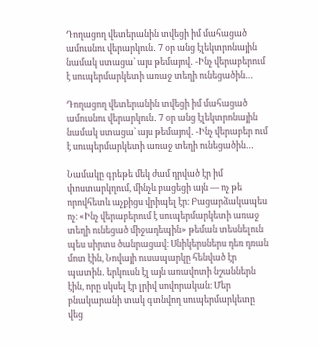Դողացող վետերանին տվեցի իմ մահացած ամուսնու վերարկուն․ 7 օր անց էլեկտրոնային նամակ ստացա՝ այս թեմայով․ -Ինչ վերաբերում է սուպերմարկետի առաջ տեղի ունեցածին…

Դողացող վետերանին տվեցի իմ մահացած ամուսնու վերարկուն․ 7 օր անց էլեկտրոնային նամակ ստացա՝ այս թեմայով․ -Ինչ վերաբեր ում է սուպերմարկետի առաջ տեղի ունեցածին…

Նամակը գրեթե մեկ ժամ դրված էր իմ փոստարկղում, մինչև բացեցի այն — ոչ թե որովհետև աչքիցս վրիպել էր։ Բացարձակապես ոչ։ «Ինչ վերաբերում է սուպերմարկետի առաջ տեղի ունեցած միջադեպին» թեման տեսնելուն պես սիրտս ծանրացավ։ Սնիկերսներս դեռ դռան մոտ էին, Նովայի ուսապարկը հենված էր պատին․ երկուսն էլ այն առավոտի նշաններն էին, որը սկսել էր լրիվ սովորական։ Մեր բնակարանի տակ գտնվող սուպերմարկետը վեց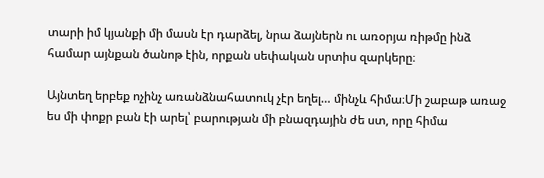տարի իմ կյանքի մի մասն էր դարձել, նրա ձայներն ու առօրյա ռիթմը ինձ համար այնքան ծանոթ էին, որքան սեփական սրտիս զարկերը։

Այնտեղ երբեք ոչինչ առանձնահատուկ չէր եղել… մինչև հիմա։Մի շաբաթ առաջ ես մի փոքր բան էի արել՝ բարության մի բնազդային ժե ստ, որը հիմա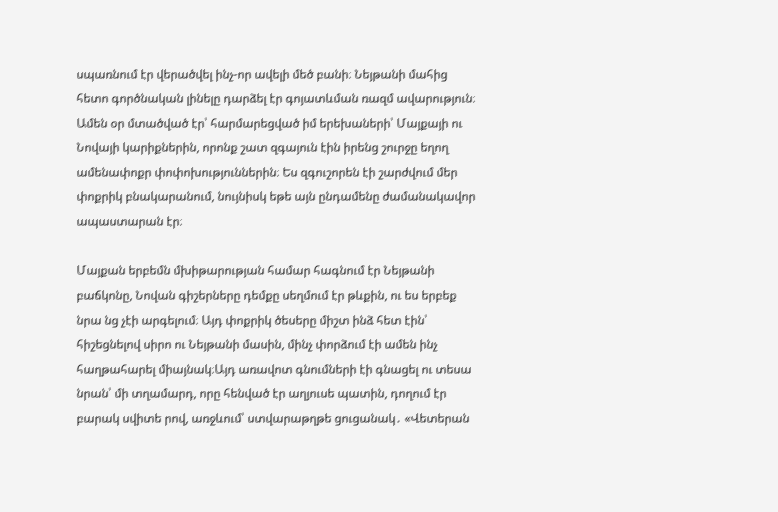սպառնում էր վերածվել ինչ-որ ավելի մեծ բանի։ Նեյթանի մահից հետո գործնական լինելը դարձել էր գոյատևման ռազմ ավարություն։ Ամեն օր մտածված էր՝ հարմարեցված իմ երեխաների՝ Մայքայի ու Նովայի կարիքներին, որոնք շատ զգայուն էին իրենց շուրջը եղող ամենափոքր փոփոխություններին։ Ես զգուշորեն էի շարժվում մեր փոքրիկ բնակարանում, նույնիսկ եթե այն ընդամենը ժամանակավոր ապաստարան էր։

Մայքան երբեմն մխիթարության համար հագնում էր Նեյթանի բաճկոնը, Նովան գիշերները դեմքը սեղմում էր թևքին, ու ես երբեք նրա նց չէի արգելում։ Այդ փոքրիկ ծեսերը միշտ ինձ հետ էին՝ հիշեցնելով սիրո ու Նեյթանի մասին, մինչ փորձում էի ամեն ինչ հաղթահարել միայնակ։Այդ առավոտ գնումների էի գնացել ու տեսա նրան՝ մի տղամարդ, որը հենված էր աղյուսե պատին, դողում էր բարակ սվիտե րով, առջևում՝ ստվարաթղթե ցուցանակ․ «Վետերան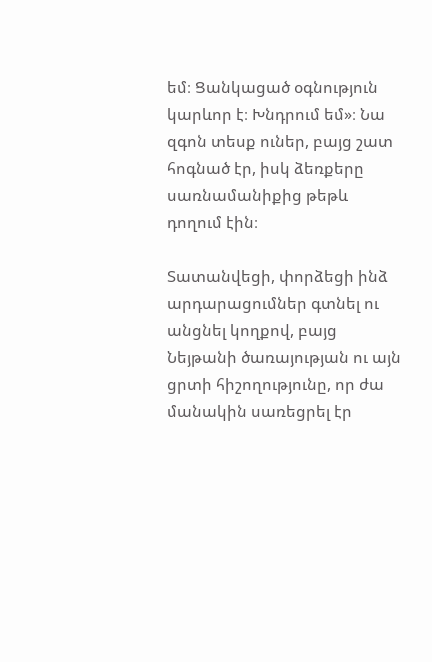եմ։ Ցանկացած օգնություն կարևոր է։ Խնդրում եմ»։ Նա զգոն տեսք ուներ, բայց շատ հոգնած էր, իսկ ձեռքերը սառնամանիքից թեթև դողում էին։

Տատանվեցի, փորձեցի ինձ արդարացումներ գտնել ու անցնել կողքով, բայց Նեյթանի ծառայության ու այն ցրտի հիշողությունը, որ ժա մանակին սառեցրել էր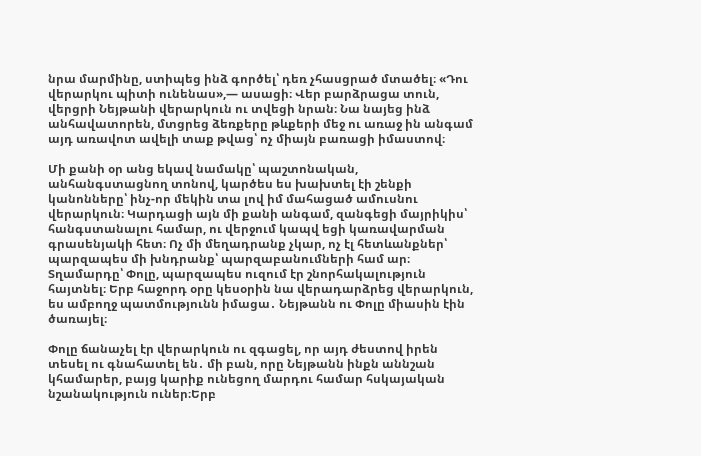նրա մարմինը, ստիպեց ինձ գործել՝ դեռ չհասցրած մտածել։ «Դու վերարկու պիտի ունենաս»,— ասացի։ Վեր բարձրացա տուն, վերցրի Նեյթանի վերարկուն ու տվեցի նրան։ Նա նայեց ինձ անհավատորեն, մտցրեց ձեռքերը թևքերի մեջ ու առաջ ին անգամ այդ առավոտ ավելի տաք թվաց՝ ոչ միայն բառացի իմաստով։

Մի քանի օր անց եկավ նամակը՝ պաշտոնական, անհանգստացնող տոնով, կարծես ես խախտել էի շենքի կանոնները՝ ինչ-որ մեկին տա լով իմ մահացած ամուսնու վերարկուն։ Կարդացի այն մի քանի անգամ, զանգեցի մայրիկիս՝ հանգստանալու համար, ու վերջում կապվ եցի կառավարման գրասենյակի հետ։ Ոչ մի մեղադրանք չկար, ոչ էլ հետևանքներ՝ պարզապես մի խնդրանք՝ պարզաբանումների համ ար։ Տղամարդը՝ Փոլը, պարզապես ուզում էր շնորհակալություն հայտնել։ Երբ հաջորդ օրը կեսօրին նա վերադարձրեց վերարկուն, ես ամբողջ պատմությունն իմացա․ Նեյթանն ու Փոլը միասին էին ծառայել։

Փոլը ճանաչել էր վերարկուն ու զգացել, որ այդ ժեստով իրեն տեսել ու գնահատել են․ մի բան, որը Նեյթանն ինքն աննշան կհամարեր, բայց կարիք ունեցող մարդու համար հսկայական նշանակություն ուներ։Երբ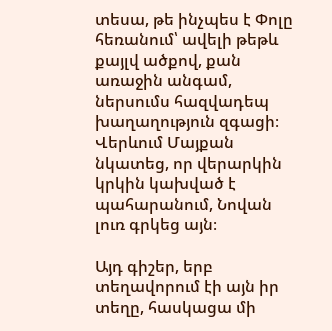տեսա, թե ինչպես է Փոլը հեռանում՝ ավելի թեթև քայլվ ածքով, քան առաջին անգամ, ներսումս հազվադեպ խաղաղություն զգացի։ Վերևում Մայքան նկատեց, որ վերարկին կրկին կախված է պահարանում, Նովան լուռ գրկեց այն։

Այդ գիշեր, երբ տեղավորում էի այն իր տեղը, հասկացա մի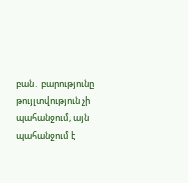բան․ բարությունը թույլտվություն չի պահանջում, այն պահանջում է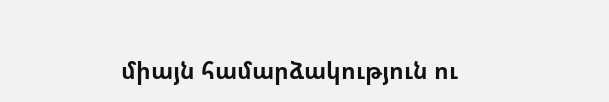միայն համարձակություն ու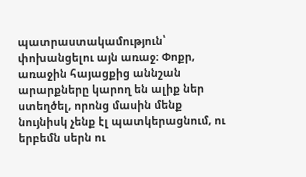պատրաստակամություն՝ փոխանցելու այն առաջ։ Փոքր, առաջին հայացքից աննշան արարքները կարող են ալիք ներ ստեղծել, որոնց մասին մենք նույնիսկ չենք էլ պատկերացնում, ու երբեմն սերն ու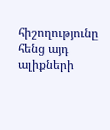հիշողությունը հենց այդ ալիքների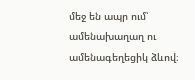մեջ են ապր ում՝ ամենախաղաղ ու ամենագեղեցիկ ձևով։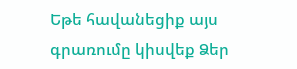Եթե հավանեցիք այս գրառումը կիսվեք Ձեր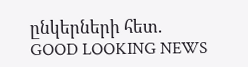ընկերների հետ.
GOOD LOOKING NEWS